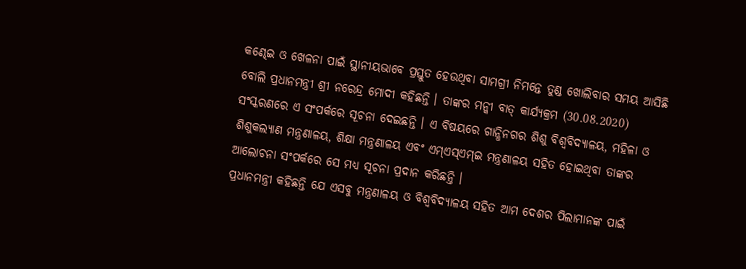କଣ୍ଢେଇ ଓ ଖେଳନା ପାଇଁ ସ୍ଥାନୀୟଭାବେ ପ୍ରସ୍ତୁତ ହେଉଥିବା ସାମଗ୍ରୀ ନିମନ୍ତେ ତୁଣ୍ଡ ଖୋଲିବାର ସମୟ ଆସିଛି ବୋଲି ପ୍ରଧାନମନ୍ତ୍ରୀ ଶ୍ରୀ ନରେନ୍ଦ୍ର ମୋଦୀ କହିଛନ୍ତି । ତାଙ୍କର ମନ୍କୀ ବାତ୍ କାର୍ଯ୍ୟକ୍ରମ (30.08.2020) ସଂସ୍କରଣରେ ଏ ସଂପର୍କରେ ସୂଚନା ଦେଇଛନ୍ତି । ଏ ବିଷୟରେ ଗାନ୍ଧିନଗର ଶିଶୁ ବିଶ୍ୱବିଦ୍ୟାଳୟ, ମହିଳା ଓ ଶିଶୁକଲ୍ୟାଣ ମନ୍ତ୍ରଣାଳୟ, ଶିକ୍ଷା ମନ୍ତ୍ରଣାଳୟ ଏବଂ ଏମ୍ଏସ୍ଏମ୍ଇ ମନ୍ତ୍ରଣାଳୟ ସହିତ ହୋଇଥିବା ତାଙ୍କର ଆଲୋଚନା ସଂପର୍କରେ ସେ ମଧ୍ୟ ସୂଚନା ପ୍ରଦାନ କରିଛନ୍ତି ।
ପ୍ରଧାନମନ୍ତ୍ରୀ କହିଛନ୍ତି ଯେ ଏସବୁ ମନ୍ତ୍ରଣାଳୟ ଓ ବିଶ୍ୱବିଦ୍ୟାଳୟ ସହିତ ଆମ ଦେଶର ପିଲାମାନଙ୍କ ପାଇଁ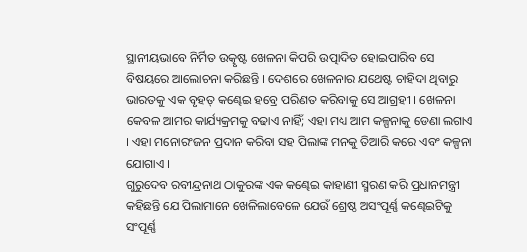ସ୍ଥାନୀୟଭାବେ ନିର୍ମିତ ଉତ୍କୃଷ୍ଟ ଖେଳନା କିପରି ଉତ୍ପାଦିତ ହୋଇପାରିବ ସେ ବିଷୟରେ ଆଲୋଚନା କରିଛନ୍ତି । ଦେଶରେ ଖେଳନାର ଯଥେଷ୍ଟ ଚାହିଦା ଥିବାରୁ ଭାରତକୁ ଏକ ବୃହତ୍ କଣ୍ଢେଇ ହବ୍ରେ ପରିଣତ କରିବାକୁ ସେ ଆଗ୍ରହୀ । ଖେଳନା କେବଳ ଆମର କାର୍ଯ୍ୟକ୍ରମକୁ ବଢାଏ ନାହିଁ; ଏହା ମଧ୍ୟ ଆମ କଳ୍ପନାକୁ ଡେଣା ଲଗାଏ । ଏହା ମନୋରଂଜନ ପ୍ରଦାନ କରିବା ସହ ପିଲାଙ୍କ ମନକୁ ତିଆରି କରେ ଏବଂ କଳ୍ପନା ଯୋଗାଏ ।
ଗୁରୁଦେବ ରବୀନ୍ଦ୍ରନାଥ ଠାକୁରଙ୍କ ଏକ କଣ୍ଢେଇ କାହାଣୀ ସ୍ମରଣ କରି ପ୍ରଧାନମନ୍ତ୍ରୀ କହିଛନ୍ତି ଯେ ପିଲାମାନେ ଖେଳିଲାବେଳେ ଯେଉଁ ଶ୍ରେଷ୍ଠ ଅସଂପୂର୍ଣ୍ଣ କଣ୍ଢେଇଟିକୁ ସଂପୂର୍ଣ୍ଣ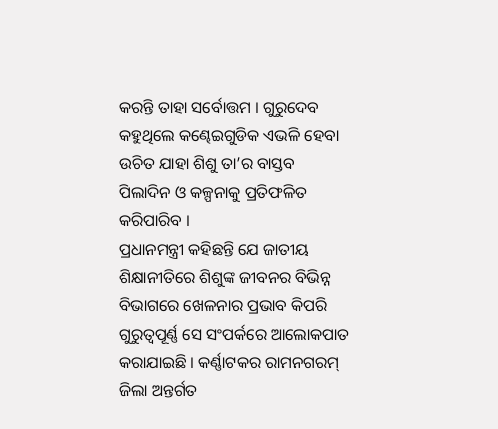କରନ୍ତି ତାହା ସର୍ବୋତ୍ତମ । ଗୁରୁଦେବ କହୁଥିଲେ କଣ୍ଢେଇଗୁଡିକ ଏଭଳି ହେବା ଉଚିତ ଯାହା ଶିଶୁ ତା’ର ବାସ୍ତବ ପିଲାଦିନ ଓ କଳ୍ପନାକୁ ପ୍ରତିଫଳିତ କରିପାରିବ ।
ପ୍ରଧାନମନ୍ତ୍ରୀ କହିଛନ୍ତି ଯେ ଜାତୀୟ ଶିକ୍ଷାନୀତିରେ ଶିଶୁଙ୍କ ଜୀବନର ବିଭିନ୍ନ ବିଭାଗରେ ଖେଳନାର ପ୍ରଭାବ କିପରି ଗୁରୁତ୍ୱପୂର୍ଣ୍ଣ ସେ ସଂପର୍କରେ ଆଲୋକପାତ କରାଯାଇଛି । କର୍ଣ୍ଣାଟକର ରାମନଗରମ୍ ଜିଲା ଅନ୍ତର୍ଗତ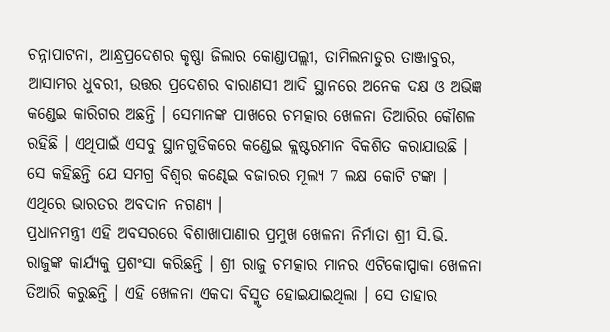ଚନ୍ନାପାଟନା, ଆନ୍ଧ୍ରପ୍ରଦେଶର କୃଷ୍ଣା ଜିଲାର କୋଣ୍ଡାପଲ୍ଲୀ, ତାମିଲନାଡୁର ତାଞ୍ଜାବୁର, ଆସାମର ଧୁବରୀ, ଉତ୍ତର ପ୍ରଦେଶର ବାରାଣସୀ ଆଦି ସ୍ଥାନରେ ଅନେକ ଦକ୍ଷ ଓ ଅଭିଜ୍ଞ କଣ୍ଡେଇ କାରିଗର ଅଛନ୍ତି । ସେମାନଙ୍କ ପାଖରେ ଚମତ୍କାର ଖେଳନା ତିଆରିର କୌଶଳ ରହିଛି । ଏଥିପାଇଁ ଏସବୁ ସ୍ଥାନଗୁଡିକରେ କଣ୍ଡେଇ କ୍ଲଷ୍ଟରମାନ ବିକଶିତ କରାଯାଉଛି । ସେ କହିଛନ୍ତି ଯେ ସମଗ୍ର ବିଶ୍ୱର କଣ୍ଢେଇ ବଜାରର ମୂଲ୍ୟ 7 ଲକ୍ଷ କୋଟି ଟଙ୍କା । ଏଥିରେ ଭାରତର ଅବଦାନ ନଗଣ୍ୟ ।
ପ୍ରଧାନମନ୍ତ୍ରୀ ଏହି ଅବସରରେ ବିଶାଖାପାଣାର ପ୍ରମୁଖ ଖେଳନା ନିର୍ମାତା ଶ୍ରୀ ସି.ଭି. ରାଜୁଙ୍କ କାର୍ଯ୍ୟକୁ ପ୍ରଶଂସା କରିଛନ୍ତି । ଶ୍ରୀ ରାଜୁ ଚମତ୍କାର ମାନର ଏଟିକୋପ୍ପାକା ଖେଳନା ତିଆରି କରୁଛନ୍ତି । ଏହି ଖେଳନା ଏକଦା ବିସ୍ମୃତ ହୋଇଯାଇଥିଲା । ସେ ତାହାର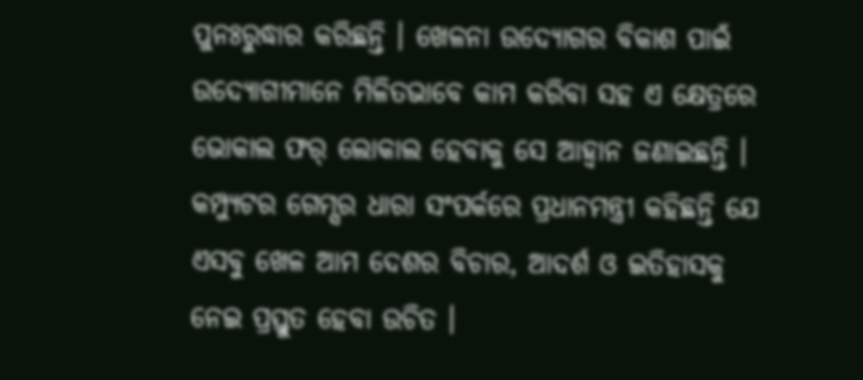ପୁନଃରୁଦ୍ଧାର କରିଛନ୍ତି । ଖେଳନା ଉଦ୍ୟୋଗର ବିକାଶ ପାଇଁ ଉଦ୍ୟୋଗୀମାନେ ମିଳିତଭାବେ କାମ କରିବା ସହ ଏ କ୍ଷେତ୍ରରେ ଭୋକାଲ ଫର୍ ଲୋକାଲ ହେବାକୁ ସେ ଆହ୍ୱାନ ଜଣାଇଛନ୍ତି । କମ୍ପ୍ୟୁଟର ଗେମ୍ସର ଧାରା ସଂପର୍କରେ ପ୍ରଧାନମନ୍ତ୍ରୀ କହିଛନ୍ତି ଯେ ଏସବୁ ଖେଳ ଆମ ଦେଶର ବିଚାର, ଆଦର୍ଶ ଓ ଇତିହାସକୁ ନେଇ ପ୍ରସ୍ତୁତ ହେବା ଉଚିତ ।